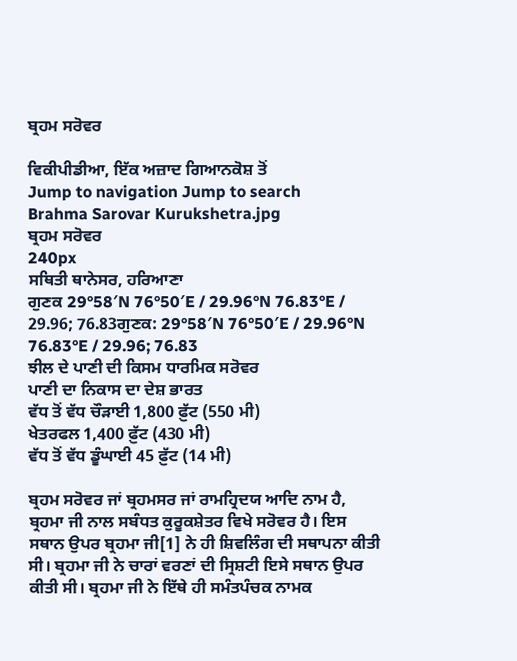ਬ੍ਰਹਮ ਸਰੋਵਰ

ਵਿਕੀਪੀਡੀਆ, ਇੱਕ ਅਜ਼ਾਦ ਗਿਆਨਕੋਸ਼ ਤੋਂ
Jump to navigation Jump to search
Brahma Sarovar Kurukshetra.jpg
ਬ੍ਰਹਮ ਸਰੋਵਰ
240px
ਸਥਿਤੀ ਥਾਨੇਸਰ, ਹਰਿਆਣਾ
ਗੁਣਕ 29°58′N 76°50′E / 29.96°N 76.83°E / 29.96; 76.83ਗੁਣਕ: 29°58′N 76°50′E / 29.96°N 76.83°E / 29.96; 76.83
ਝੀਲ ਦੇ ਪਾਣੀ ਦੀ ਕਿਸਮ ਧਾਰਮਿਕ ਸਰੋਵਰ
ਪਾਣੀ ਦਾ ਨਿਕਾਸ ਦਾ ਦੇਸ਼ ਭਾਰਤ
ਵੱਧ ਤੋਂ ਵੱਧ ਚੌੜਾਈ 1,800 ਫ਼ੁੱਟ (550 ਮੀ)
ਖੇਤਰਫਲ 1,400 ਫ਼ੁੱਟ (430 ਮੀ)
ਵੱਧ ਤੋਂ ਵੱਧ ਡੂੰਘਾਈ 45 ਫ਼ੁੱਟ (14 ਮੀ)

ਬ੍ਰਹਮ ਸਰੋਵਰ ਜਾਂ ਬ੍ਰਹਮਸਰ ਜਾਂ ਰਾਮਹ੍ਰਿਦਯ ਆਦਿ ਨਾਮ ਹੈ, ਬ੍ਰਹਮਾ ਜੀ ਨਾਲ ਸਬੰਧਤ ਕੁਰੂਕਸ਼ੇਤਰ ਵਿਖੇ ਸਰੋਵਰ ਹੈ। ਇਸ ਸਥਾਨ ਉਪਰ ਬ੍ਰਹਮਾ ਜੀ[1] ਨੇ ਹੀ ਸ਼ਿਵਲਿੰਗ ਦੀ ਸਥਾਪਨਾ ਕੀਤੀ ਸੀ। ਬ੍ਰਹਮਾ ਜੀ ਨੇ ਚਾਰਾਂ ਵਰਣਾਂ ਦੀ ਸ੍ਰਿਸ਼ਟੀ ਇਸੇ ਸਥਾਨ ਉਪਰ ਕੀਤੀ ਸੀ। ਬ੍ਰਹਮਾ ਜੀ ਨੇ ਇੱਥੇ ਹੀ ਸਮੰਤਪੰਚਕ ਨਾਮਕ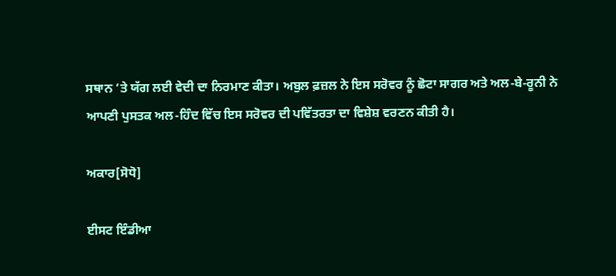ਸਥਾਨ ’ਤੇ ਯੱਗ ਲਈ ਵੇਦੀ ਦਾ ਨਿਰਮਾਣ ਕੀਤਾ। ਅਬੁਲ ਫ਼ਜ਼ਲ ਨੇ ਇਸ ਸਰੋਵਰ ਨੂੰ ਛੋਟਾ ਸਾਗਰ ਅਤੇ ਅਲ-ਬੇ-ਰੂਨੀ ਨੇ ਆਪਣੀ ਪੁਸਤਕ ਅਲ-ਹਿੰਦ ਵਿੱਚ ਇਸ ਸਰੋਵਰ ਦੀ ਪਵਿੱਤਰਤਾ ਦਾ ਵਿਸ਼ੇਸ਼ ਵਰਣਨ ਕੀਤੀ ਹੈ।

ਅਕਾਰ[ਸੋਧੋ]

ਈਸਟ ਇੰਡੀਆ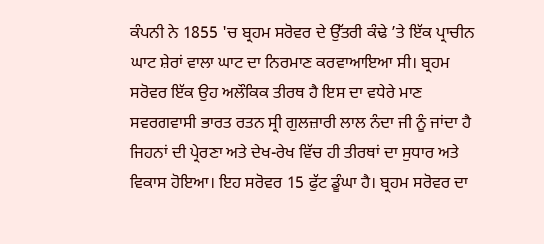ਕੰਪਨੀ ਨੇ 1855 'ਚ ਬ੍ਰਹਮ ਸਰੋਵਰ ਦੇ ਉੱਤਰੀ ਕੰਢੇ ’ਤੇ ਇੱਕ ਪ੍ਰਾਚੀਨ ਘਾਟ ਸ਼ੇਰਾਂ ਵਾਲਾ ਘਾਟ ਦਾ ਨਿਰਮਾਣ ਕਰਵਾਆਇਆ ਸੀ। ਬ੍ਰਹਮ ਸਰੋਵਰ ਇੱਕ ਉਹ ਅਲੌਕਿਕ ਤੀਰਥ ਹੈ ਇਸ ਦਾ ਵਧੇਰੇ ਮਾਣ ਸਵਰਗਵਾਸੀ ਭਾਰਤ ਰਤਨ ਸ੍ਰੀ ਗੁਲਜ਼ਾਰੀ ਲਾਲ ਨੰਦਾ ਜੀ ਨੂੰ ਜਾਂਦਾ ਹੈ ਜਿਹਨਾਂ ਦੀ ਪ੍ਰੇਰਣਾ ਅਤੇ ਦੇਖ-ਰੇਖ ਵਿੱਚ ਹੀ ਤੀਰਥਾਂ ਦਾ ਸੁਧਾਰ ਅਤੇ ਵਿਕਾਸ ਹੋਇਆ। ਇਹ ਸਰੋਵਰ 15 ਫੁੱਟ ਡੂੰਘਾ ਹੈ। ਬ੍ਰਹਮ ਸਰੋਵਰ ਦਾ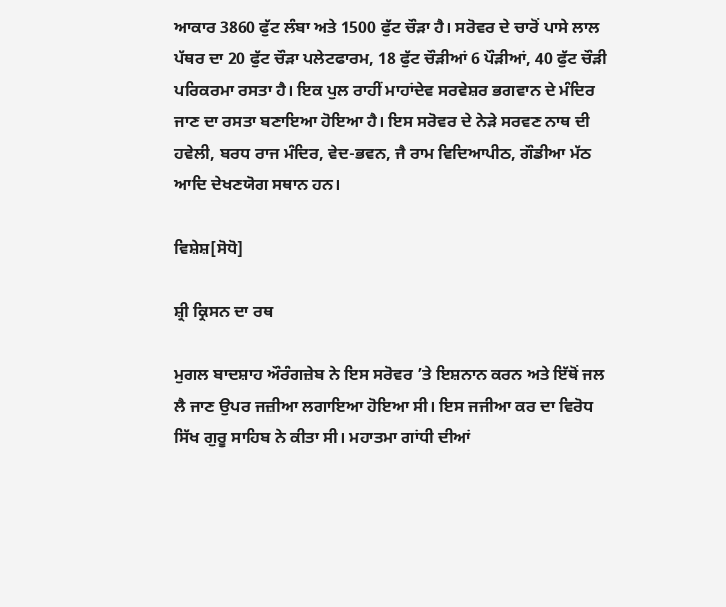ਆਕਾਰ 3860 ਫੁੱਟ ਲੰਬਾ ਅਤੇ 1500 ਫੁੱਟ ਚੌੜਾ ਹੈ। ਸਰੋਵਰ ਦੇ ਚਾਰੋਂ ਪਾਸੇ ਲਾਲ ਪੱਥਰ ਦਾ 20 ਫੁੱਟ ਚੌੜਾ ਪਲੇਟਫਾਰਮ, 18 ਫੁੱਟ ਚੌੜੀਆਂ 6 ਪੌੜੀਆਂ, 40 ਫੁੱਟ ਚੌੜੀ ਪਰਿਕਰਮਾ ਰਸਤਾ ਹੈ। ਇਕ ਪੁਲ ਰਾਹੀਂ ਮਾਹਾਂਦੇਵ ਸਰਵੇਸ਼ਰ ਭਗਵਾਨ ਦੇ ਮੰਦਿਰ ਜਾਣ ਦਾ ਰਸਤਾ ਬਣਾਇਆ ਹੋਇਆ ਹੈ। ਇਸ ਸਰੋਵਰ ਦੇ ਨੇੜੇ ਸਰਵਣ ਨਾਥ ਦੀ ਹਵੇਲੀ, ਬਰਧ ਰਾਜ ਮੰਦਿਰ, ਵੇਦ-ਭਵਨ, ਜੈ ਰਾਮ ਵਿਦਿਆਪੀਠ, ਗੌਡੀਆ ਮੱਠ ਆਦਿ ਦੇਖਣਯੋਗ ਸਥਾਨ ਹਨ।

ਵਿਸ਼ੇਸ਼[ਸੋਧੋ]

ਸ਼੍ਰੀ ਕ੍ਰਿਸਨ ਦਾ ਰਥ

ਮੁਗਲ ਬਾਦਸ਼ਾਹ ਔਰੰਗਜ਼ੇਬ ਨੇ ਇਸ ਸਰੋਵਰ ’ਤੇ ਇਸ਼ਨਾਨ ਕਰਨ ਅਤੇ ਇੱਥੋਂ ਜਲ ਲੈ ਜਾਣ ਉਪਰ ਜਜ਼ੀਆ ਲਗਾਇਆ ਹੋਇਆ ਸੀ। ਇਸ ਜਜੀਆ ਕਰ ਦਾ ਵਿਰੋਧ ਸਿੱਖ ਗੁਰੂ ਸਾਹਿਬ ਨੇ ਕੀਤਾ ਸੀ। ਮਹਾਤਮਾ ਗਾਂਧੀ ਦੀਆਂ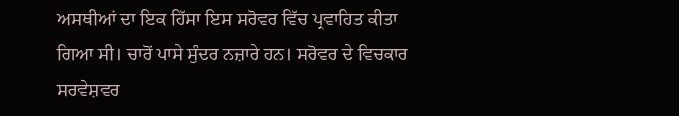ਅਸਥੀਆਂ ਦਾ ਇਕ ਹਿੱਸਾ ਇਸ ਸਰੋਵਰ ਵਿੱਚ ਪ੍ਰਵਾਹਿਤ ਕੀਤਾ ਗਿਆ ਸੀ। ਚਾਰੋਂ ਪਾਸੇ ਸੁੰਦਰ ਨਜ਼ਾਰੇ ਹਨ। ਸਰੋਵਰ ਦੇ ਵਿਚਕਾਰ ਸਰਵੇਸ਼ਵਰ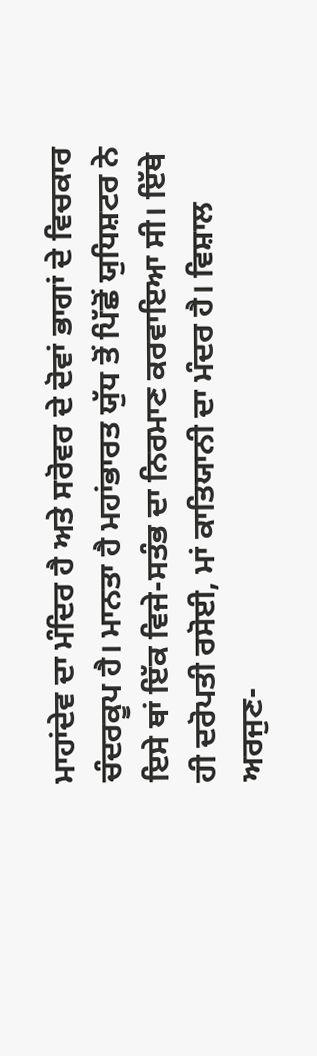ਮਾਹਾਂਦੇਵ ਦਾ ਮੰਦਿਰ ਹੈ ਅਤੇ ਸਰੋਵਰ ਦੇ ਦੋਵਾਂ ਭਾਗਾਂ ਦੇ ਵਿਚਕਾਰ ਚੰਦਰਕੂਪ ਹੈ। ਮਾਨਤਾ ਹੈ ਮਹਾਂਭਾਰਤ ਯੁੱਧ ਤੋਂ ਪਿੱਛੋਂ ਯੁਧਿਸ਼ਟਰ ਨੇ ਇਸੇ ਥਾਂ ਇੱਕ ਵਿਜੇ-ਸਤੰਭ ਦਾ ਨਿਰਮਾਣ ਕਰਵਾਇਆ ਸੀ। ਇੱਥੇ ਹੀ ਦਰੋਪਤੀ ਰਸੋਈ, ਮਾਂ ਕਾਤਿਯਾਨੀ ਦਾ ਮੰਦਰ ਹੈ। ਵਿਸ਼ਾਲ ਅਰਜੁਣ-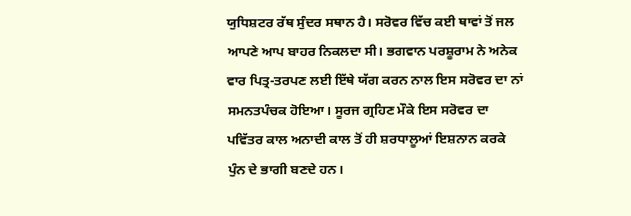ਯੁਧਿਸ਼ਟਰ ਰੱਥ ਸੁੰਦਰ ਸਥਾਨ ਹੈ। ਸਰੋਵਰ ਵਿੱਚ ਕਈ ਥਾਵਾਂ ਤੋਂ ਜਲ ਆਪਣੇ ਆਪ ਬਾਹਰ ਨਿਕਲਦਾ ਸੀ। ਭਗਵਾਨ ਪਰਸ਼ੂਰਾਮ ਨੇ ਅਨੇਕ ਵਾਰ ਪਿਤ੍ਰ-ਤਰਪਣ ਲਈ ਇੱਥੇ ਯੱਗ ਕਰਨ ਨਾਲ ਇਸ ਸਰੋਵਰ ਦਾ ਨਾਂ ਸਮਨਤਪੰਚਕ ਹੋਇਆ। ਸੂਰਜ ਗ੍ਰਹਿਣ ਮੌਕੇ ਇਸ ਸਰੋਵਰ ਦਾ ਪਵਿੱਤਰ ਕਾਲ ਅਨਾਦੀ ਕਾਲ ਤੋਂ ਹੀ ਸ਼ਰਧਾਲੂਆਂ ਇਸ਼ਨਾਨ ਕਰਕੇ ਪੁੰਨ ਦੇ ਭਾਗੀ ਬਣਦੇ ਹਨ।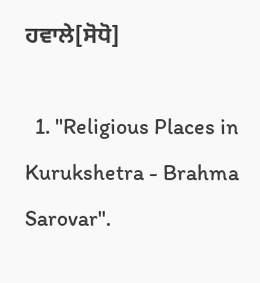ਹਵਾਲੇ[ਸੋਧੋ]

  1. "Religious Places in Kurukshetra - Brahma Sarovar".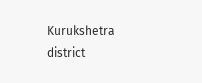Kurukshetra district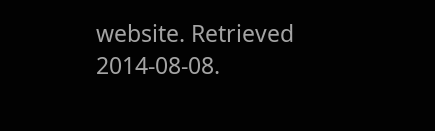website. Retrieved 2014-08-08.